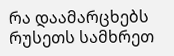რა დაამარცხებს რუსეთს სამხრეთ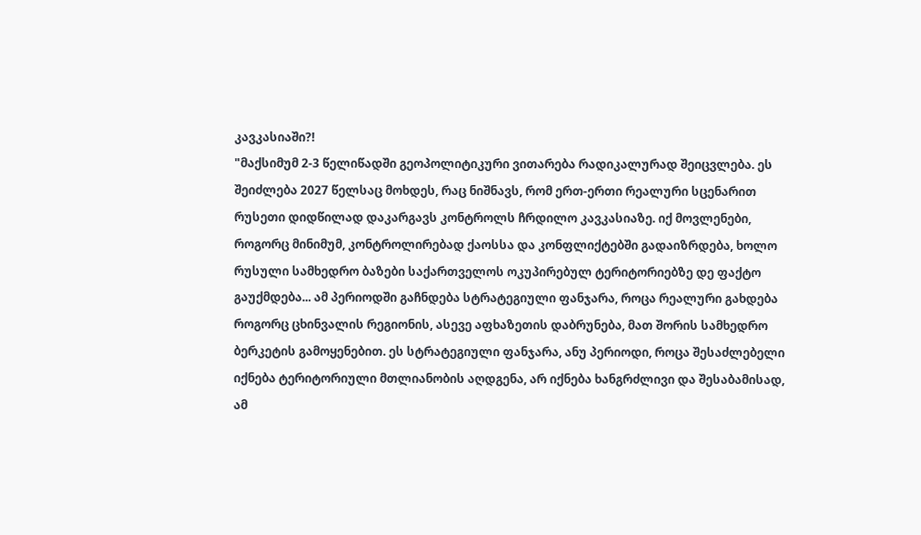კავკასიაში?!
"მაქსიმუმ 2-3 წელიწადში გეოპოლიტიკური ვითარება რადიკალურად შეიცვლება. ეს შეიძლება 2027 წელსაც მოხდეს, რაც ნიშნავს, რომ ერთ-ერთი რეალური სცენარით რუსეთი დიდწილად დაკარგავს კონტროლს ჩრდილო კავკასიაზე. იქ მოვლენები, როგორც მინიმუმ, კონტროლირებად ქაოსსა და კონფლიქტებში გადაიზრდება, ხოლო რუსული სამხედრო ბაზები საქართველოს ოკუპირებულ ტერიტორიებზე დე ფაქტო გაუქმდება... ამ პერიოდში გაჩნდება სტრატეგიული ფანჯარა, როცა რეალური გახდება როგორც ცხინვალის რეგიონის, ასევე აფხაზეთის დაბრუნება, მათ შორის სამხედრო ბერკეტის გამოყენებით. ეს სტრატეგიული ფანჯარა, ანუ პერიოდი, როცა შესაძლებელი იქნება ტერიტორიული მთლიანობის აღდგენა, არ იქნება ხანგრძლივი და შესაბამისად, ამ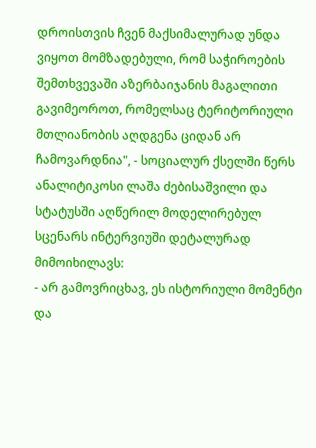დროისთვის ჩვენ მაქსიმალურად უნდა ვიყოთ მომზადებული, რომ საჭიროების შემთხვევაში აზერბაიჯანის მაგალითი გავიმეოროთ, რომელსაც ტერიტორიული მთლიანობის აღდგენა ციდან არ ჩამოვარდნია", - სოციალურ ქსელში წერს ანალიტიკოსი ლაშა ძებისაშვილი და სტატუსში აღწერილ მოდელირებულ სცენარს ინტერვიუში დეტალურად მიმოიხილავს:
- არ გამოვრიცხავ, ეს ისტორიული მომენტი და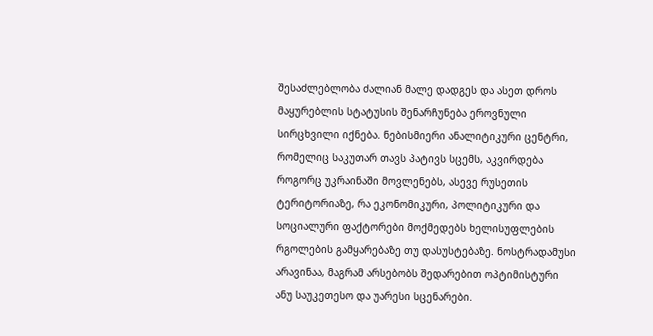შესაძლებლობა ძალიან მალე დადგეს და ასეთ დროს მაყურებლის სტატუსის შენარჩუნება ეროვნული სირცხვილი იქნება. ნებისმიერი ანალიტიკური ცენტრი, რომელიც საკუთარ თავს პატივს სცემს, აკვირდება როგორც უკრაინაში მოვლენებს, ასევე რუსეთის ტერიტორიაზე, რა ეკონომიკური, პოლიტიკური და სოციალური ფაქტორები მოქმედებს ხელისუფლების რგოლების გამყარებაზე თუ დასუსტებაზე. ნოსტრადამუსი არავინაა, მაგრამ არსებობს შედარებით ოპტიმისტური ანუ საუკეთესო და უარესი სცენარები.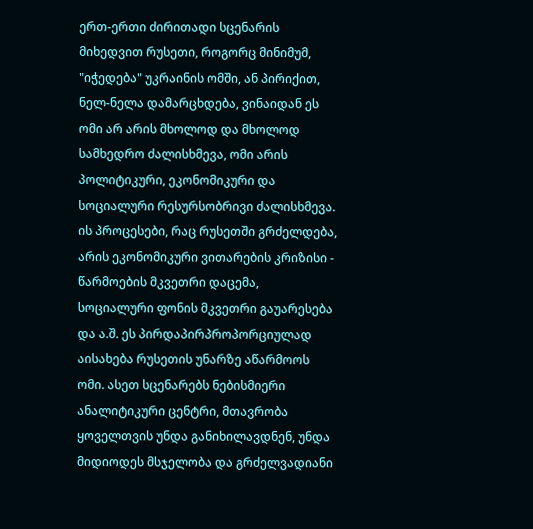ერთ-ერთი ძირითადი სცენარის მიხედვით რუსეთი, როგორც მინიმუმ, "იჭედება" უკრაინის ომში, ან პირიქით, ნელ-ნელა დამარცხდება, ვინაიდან ეს ომი არ არის მხოლოდ და მხოლოდ სამხედრო ძალისხმევა, ომი არის პოლიტიკური, ეკონომიკური და სოციალური რესურსობრივი ძალისხმევა. ის პროცესები, რაც რუსეთში გრძელდება, არის ეკონომიკური ვითარების კრიზისი - წარმოების მკვეთრი დაცემა, სოციალური ფონის მკვეთრი გაუარესება და ა.შ. ეს პირდაპირპროპორციულად აისახება რუსეთის უნარზე აწარმოოს ომი. ასეთ სცენარებს ნებისმიერი ანალიტიკური ცენტრი, მთავრობა ყოველთვის უნდა განიხილავდნენ, უნდა მიდიოდეს მსჯელობა და გრძელვადიანი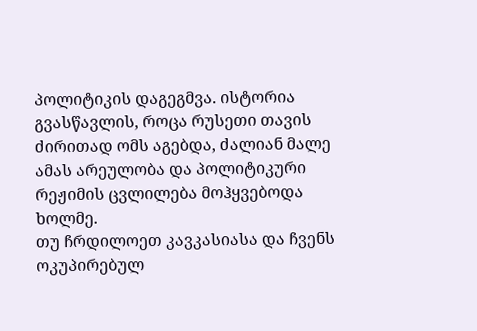პოლიტიკის დაგეგმვა. ისტორია გვასწავლის, როცა რუსეთი თავის ძირითად ომს აგებდა, ძალიან მალე ამას არეულობა და პოლიტიკური რეჟიმის ცვლილება მოჰყვებოდა ხოლმე.
თუ ჩრდილოეთ კავკასიასა და ჩვენს ოკუპირებულ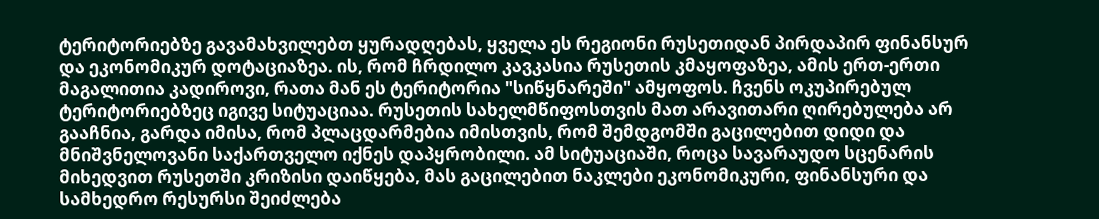ტერიტორიებზე გავამახვილებთ ყურადღებას, ყველა ეს რეგიონი რუსეთიდან პირდაპირ ფინანსურ და ეკონომიკურ დოტაციაზეა. ის, რომ ჩრდილო კავკასია რუსეთის კმაყოფაზეა, ამის ერთ-ერთი მაგალითია კადიროვი, რათა მან ეს ტერიტორია "სიწყნარეში" ამყოფოს. ჩვენს ოკუპირებულ ტერიტორიებზეც იგივე სიტუაციაა. რუსეთის სახელმწიფოსთვის მათ არავითარი ღირებულება არ გააჩნია, გარდა იმისა, რომ პლაცდარმებია იმისთვის, რომ შემდგომში გაცილებით დიდი და მნიშვნელოვანი საქართველო იქნეს დაპყრობილი. ამ სიტუაციაში, როცა სავარაუდო სცენარის მიხედვით რუსეთში კრიზისი დაიწყება, მას გაცილებით ნაკლები ეკონომიკური, ფინანსური და სამხედრო რესურსი შეიძლება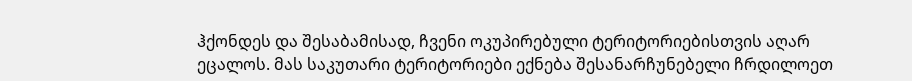ჰქონდეს და შესაბამისად, ჩვენი ოკუპირებული ტერიტორიებისთვის აღარ ეცალოს. მას საკუთარი ტერიტორიები ექნება შესანარჩუნებელი ჩრდილოეთ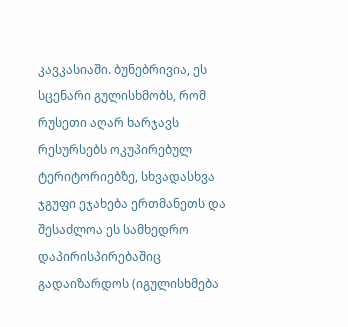კავკასიაში. ბუნებრივია, ეს სცენარი გულისხმობს, რომ რუსეთი აღარ ხარჯავს რესურსებს ოკუპირებულ ტერიტორიებზე, სხვადასხვა ჯგუფი ეჯახება ერთმანეთს და შესაძლოა ეს სამხედრო დაპირისპირებაშიც გადაიზარდოს (იგულისხმება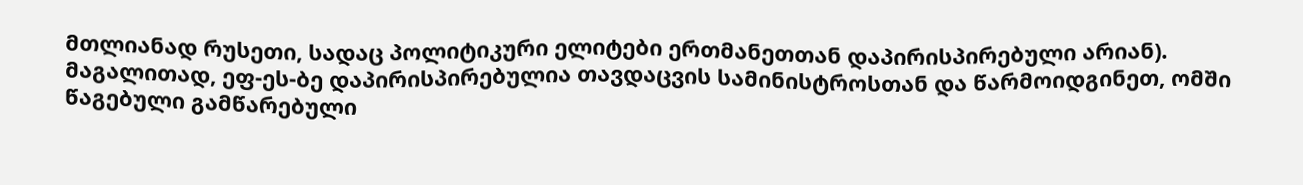მთლიანად რუსეთი, სადაც პოლიტიკური ელიტები ერთმანეთთან დაპირისპირებული არიან). მაგალითად, ეფ-ეს-ბე დაპირისპირებულია თავდაცვის სამინისტროსთან და წარმოიდგინეთ, ომში წაგებული გამწარებული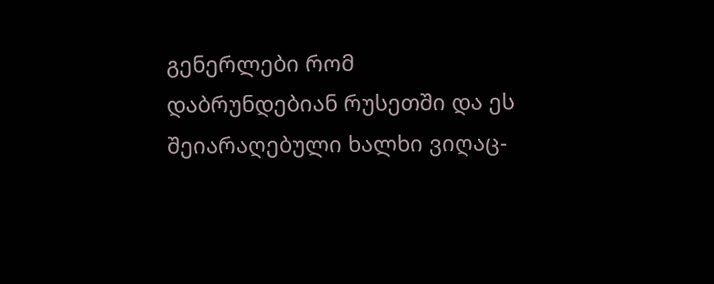გენერლები რომ დაბრუნდებიან რუსეთში და ეს შეიარაღებული ხალხი ვიღაც-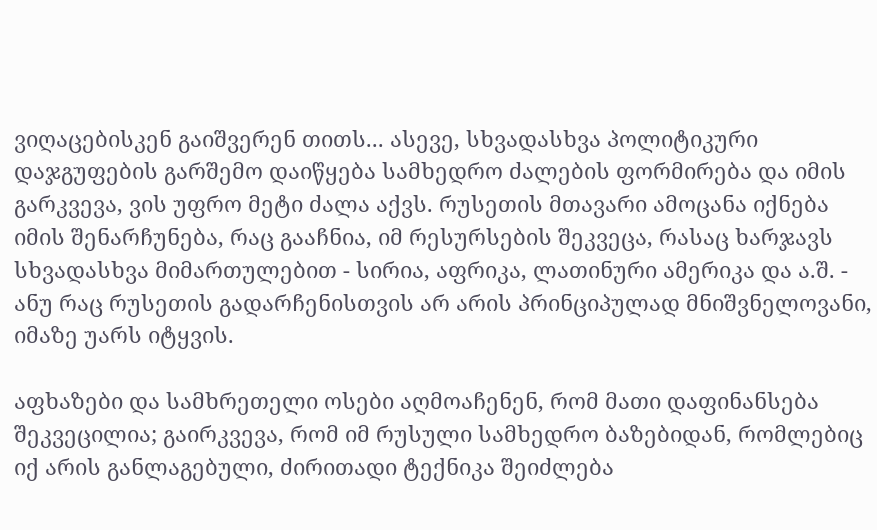ვიღაცებისკენ გაიშვერენ თითს... ასევე, სხვადასხვა პოლიტიკური დაჯგუფების გარშემო დაიწყება სამხედრო ძალების ფორმირება და იმის გარკვევა, ვის უფრო მეტი ძალა აქვს. რუსეთის მთავარი ამოცანა იქნება იმის შენარჩუნება, რაც გააჩნია, იმ რესურსების შეკვეცა, რასაც ხარჯავს სხვადასხვა მიმართულებით - სირია, აფრიკა, ლათინური ამერიკა და ა.შ. - ანუ რაც რუსეთის გადარჩენისთვის არ არის პრინციპულად მნიშვნელოვანი, იმაზე უარს იტყვის.

აფხაზები და სამხრეთელი ოსები აღმოაჩენენ, რომ მათი დაფინანსება შეკვეცილია; გაირკვევა, რომ იმ რუსული სამხედრო ბაზებიდან, რომლებიც იქ არის განლაგებული, ძირითადი ტექნიკა შეიძლება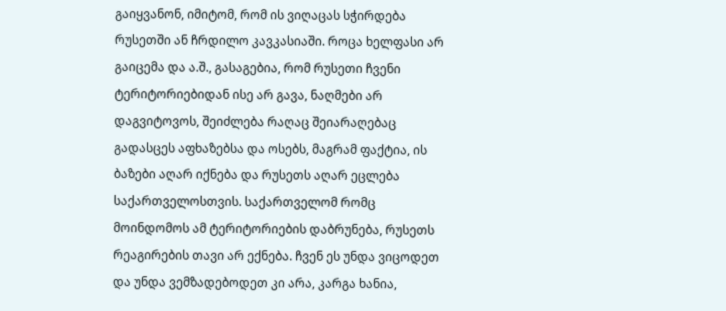გაიყვანონ, იმიტომ, რომ ის ვიღაცას სჭირდება რუსეთში ან ჩრდილო კავკასიაში. როცა ხელფასი არ გაიცემა და ა.შ., გასაგებია, რომ რუსეთი ჩვენი ტერიტორიებიდან ისე არ გავა, ნაღმები არ დაგვიტოვოს, შეიძლება რაღაც შეიარაღებაც გადასცეს აფხაზებსა და ოსებს, მაგრამ ფაქტია, ის ბაზები აღარ იქნება და რუსეთს აღარ ეცლება საქართველოსთვის. საქართველომ რომც მოინდომოს ამ ტერიტორიების დაბრუნება, რუსეთს რეაგირების თავი არ ექნება. ჩვენ ეს უნდა ვიცოდეთ და უნდა ვემზადებოდეთ კი არა, კარგა ხანია,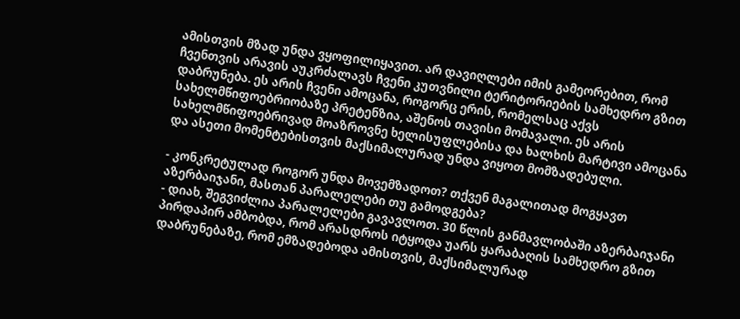ამისთვის მზად უნდა ვყოფილიყავით. არ დავიღლები იმის გამეორებით, რომ ჩვენთვის არავის აუკრძალავს ჩვენი კუთვნილი ტერიტორიების სამხედრო გზით დაბრუნება. ეს არის ჩვენი ამოცანა, როგორც ერის, რომელსაც აქვს სახელმწიფოებრიობაზე პრეტენზია, აშენოს თავისი მომავალი. ეს არის სახელმწიფოებრივად მოაზროვნე ხელისუფლებისა და ხალხის მარტივი ამოცანა და ასეთი მომენტებისთვის მაქსიმალურად უნდა ვიყოთ მომზადებული.

- კონკრეტულად როგორ უნდა მოვემზადოთ? თქვენ მაგალითად მოგყავთ აზერბაიჯანი, მასთან პარალელები თუ გამოდგება?
- დიახ, შეგვიძლია პარალელები გავავლოთ. 30 წლის განმავლობაში აზერბაიჯანი პირდაპირ ამბობდა, რომ არასდროს იტყოდა უარს ყარაბაღის სამხედრო გზით დაბრუნებაზე, რომ ემზადებოდა ამისთვის, მაქსიმალურად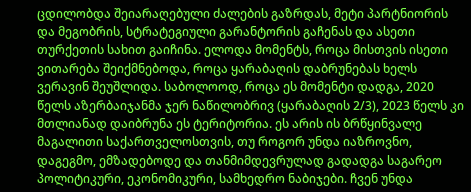ცდილობდა შეიარაღებული ძალების გაზრდას, მეტი პარტნიორის და მეგობრის, სტრატეგიული გარანტორის გაჩენას და ასეთი თურქეთის სახით გაიჩინა. ელოდა მომენტს, როცა მისთვის ისეთი ვითარება შეიქმნებოდა, როცა ყარაბაღის დაბრუნებას ხელს ვერავინ შეუშლიდა. საბოლოოდ, როცა ეს მომენტი დადგა, 2020 წელს აზერბაიჯანმა ჯერ ნაწილობრივ (ყარაბაღის 2/3), 2023 წელს კი მთლიანად დაიბრუნა ეს ტერიტორია. ეს არის ის ბრწყინვალე მაგალითი საქართველოსთვის, თუ როგორ უნდა იაზროვნო, დაგეგმო, ემზადებოდე და თანმიმდევრულად გადადგა საგარეო პოლიტიკური, ეკონომიკური, სამხედრო ნაბიჯები. ჩვენ უნდა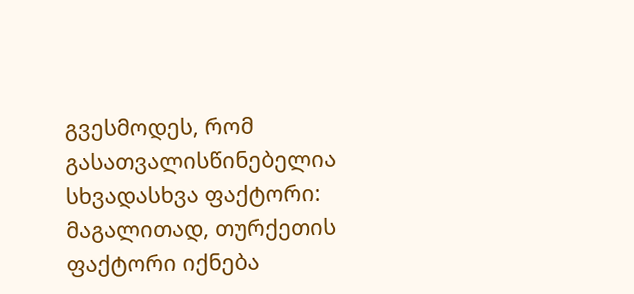გვესმოდეს, რომ გასათვალისწინებელია სხვადასხვა ფაქტორი: მაგალითად, თურქეთის ფაქტორი იქნება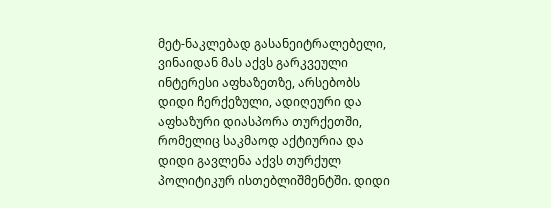მეტ-ნაკლებად გასანეიტრალებელი, ვინაიდან მას აქვს გარკვეული ინტერესი აფხაზეთზე, არსებობს დიდი ჩერქეზული, ადიღეური და აფხაზური დიასპორა თურქეთში, რომელიც საკმაოდ აქტიურია და დიდი გავლენა აქვს თურქულ პოლიტიკურ ისთებლიშმენტში. დიდი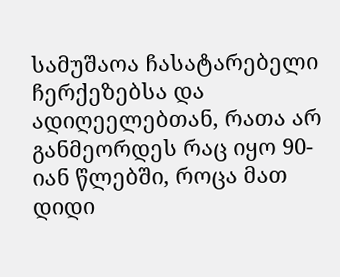სამუშაოა ჩასატარებელი ჩერქეზებსა და ადიღეელებთან, რათა არ განმეორდეს რაც იყო 90-იან წლებში, როცა მათ დიდი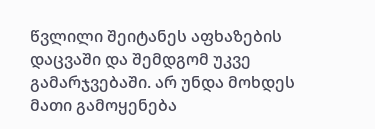წვლილი შეიტანეს აფხაზების დაცვაში და შემდგომ უკვე გამარჯვებაში. არ უნდა მოხდეს მათი გამოყენება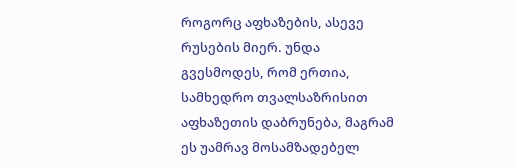როგორც აფხაზების, ასევე რუსების მიერ. უნდა გვესმოდეს, რომ ერთია, სამხედრო თვალსაზრისით აფხაზეთის დაბრუნება, მაგრამ ეს უამრავ მოსამზადებელ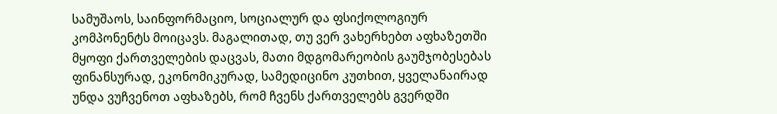სამუშაოს, საინფორმაციო, სოციალურ და ფსიქოლოგიურ კომპონენტს მოიცავს. მაგალითად, თუ ვერ ვახერხებთ აფხაზეთში მყოფი ქართველების დაცვას, მათი მდგომარეობის გაუმჯობესებას ფინანსურად, ეკონომიკურად, სამედიცინო კუთხით, ყველანაირად უნდა ვუჩვენოთ აფხაზებს, რომ ჩვენს ქართველებს გვერდში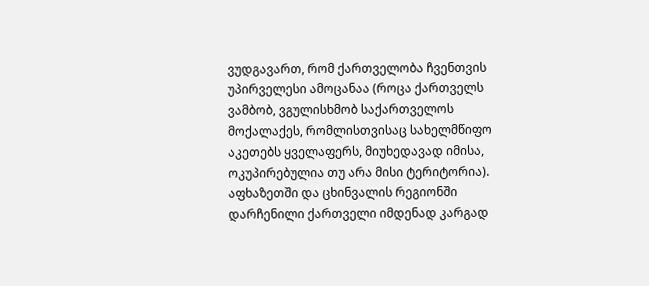ვუდგავართ, რომ ქართველობა ჩვენთვის უპირველესი ამოცანაა (როცა ქართველს ვამბობ, ვგულისხმობ საქართველოს მოქალაქეს, რომლისთვისაც სახელმწიფო აკეთებს ყველაფერს, მიუხედავად იმისა, ოკუპირებულია თუ არა მისი ტერიტორია). აფხაზეთში და ცხინვალის რეგიონში დარჩენილი ქართველი იმდენად კარგად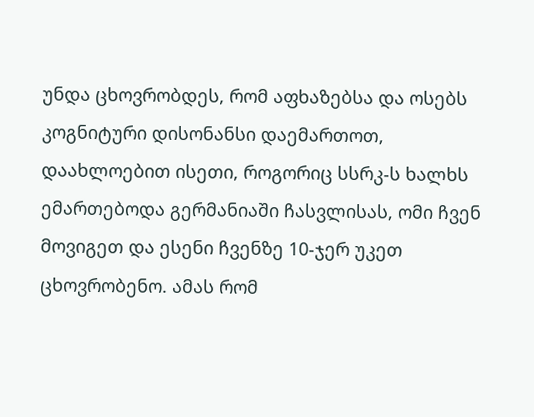უნდა ცხოვრობდეს, რომ აფხაზებსა და ოსებს კოგნიტური დისონანსი დაემართოთ, დაახლოებით ისეთი, როგორიც სსრკ-ს ხალხს ემართებოდა გერმანიაში ჩასვლისას, ომი ჩვენ მოვიგეთ და ესენი ჩვენზე 10-ჯერ უკეთ ცხოვრობენო. ამას რომ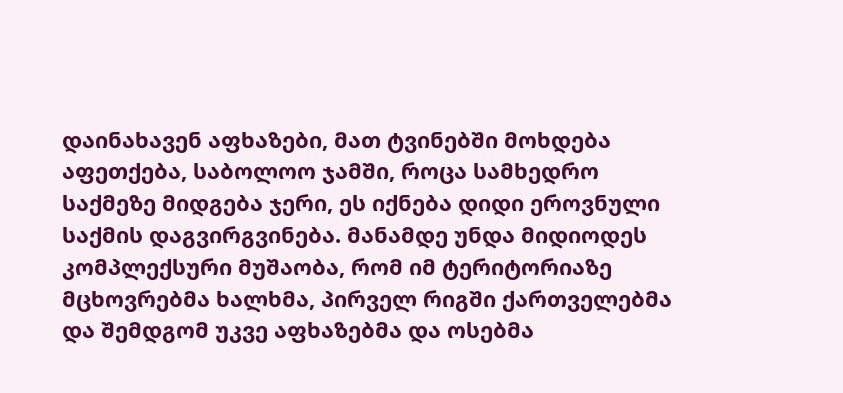დაინახავენ აფხაზები, მათ ტვინებში მოხდება აფეთქება, საბოლოო ჯამში, როცა სამხედრო საქმეზე მიდგება ჯერი, ეს იქნება დიდი ეროვნული საქმის დაგვირგვინება. მანამდე უნდა მიდიოდეს კომპლექსური მუშაობა, რომ იმ ტერიტორიაზე მცხოვრებმა ხალხმა, პირველ რიგში ქართველებმა და შემდგომ უკვე აფხაზებმა და ოსებმა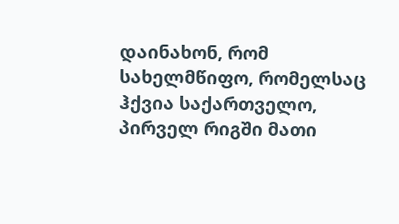დაინახონ, რომ სახელმწიფო, რომელსაც ჰქვია საქართველო, პირველ რიგში მათი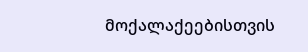მოქალაქეებისთვის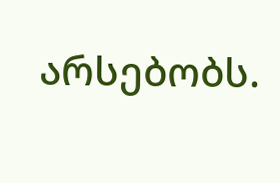არსებობს.